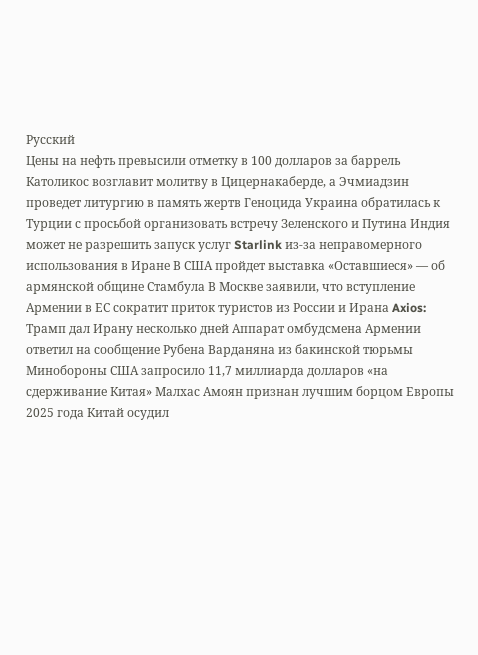Русский
Цены на нефть превысили отметку в 100 долларов за баррель Католикос возглавит молитву в Цицернакаберде, а Эчмиадзин проведет литургию в память жертв Геноцида Украина обратилась к Турции с просьбой организовать встречу Зеленского и Путина Индия может не разрешить запуск услуг Starlink из-за неправомерного использования в Иране В США пройдет выставка «Оставшиеся» — об армянской общине Стамбула В Москве заявили, что вступление Армении в ЕС сократит приток туристов из России и Ирана Axios: Трамп дал Ирану несколько дней Аппарат омбудсмена Армении ответил на сообщение Рубена Варданяна из бакинской тюрьмы Минобороны США запросило 11,7 миллиарда долларов «на сдерживание Китая» Малхас Амоян признан лучшим борцом Европы 2025 года Китай осудил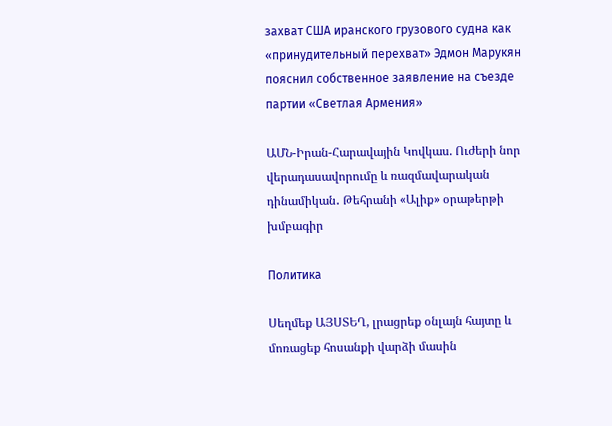захват США иранского грузового судна как «принудительный перехват» Эдмон Марукян пояснил собственное заявление на съезде партии «Светлая Армения»

ԱՄՆ-Իրան-Հարավային Կովկաս. Ուժերի նոր վերադասավորումը և ռազմավարական դինամիկան․ Թեհրանի «Ալիք» օրաթերթի խմբագիր

Политика

Սեղմեք ԱՅՍՏԵՂ, լրացրեք օնլայն հայտը և մոռացեք հոսանքի վարձի մասին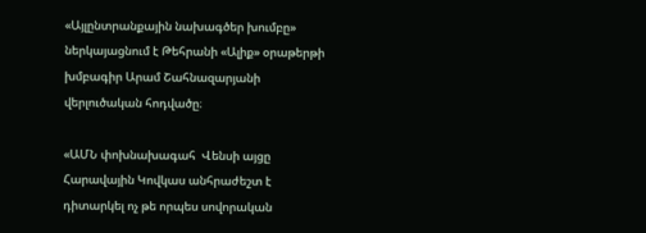«Այլընտրանքային նախագծեր խումբը» ներկայացնում է Թեհրանի «Ալիք» օրաթերթի խմբագիր Արամ Շահնազարյանի վերլուծական հոդվածը։

«ԱՄՆ փոխնախագահ  Վենսի այցը Հարավային Կովկաս անհրաժեշտ է դիտարկել ոչ թե որպես սովորական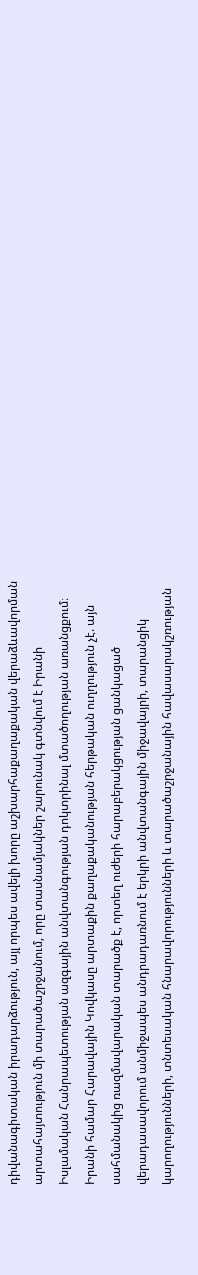դիվանագիտական իրադարձություն, այլ որպես ավելի խորը աշխարհաքաղաքական վերաձևավորման արտահայտություն մի տարածաշրջանում, որը տասնամյակներ շարունակ գտնվում է Իրանի Իսլամական Հանրապետության ազգային անվտանգության դոկտրինալ մտածողության առանցքում։ Իրանի համար Հարավային Կովկասը արտաքին քաղաքականության հերթական ուղղություն չէ. այն սահմանակից ռազմավարական տարածք է, որտեղ ուժերի հարաբերակցության ցանկացած վերադասավորում անմիջապես անդրադառնում է երկրի անվտանգային միջավայրի, տարանցիկ կարողությունների, տնտեսական հնարավորությունների և տարածաշրջանային հավասարակշռության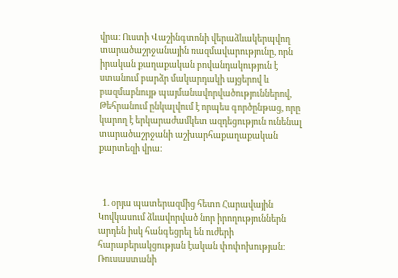վրա։ Ուստի Վաշինգտոնի վերաձևակերպվող տարածաշրջանային ռազմավարությունը, որն իրական քաղաքական բովանդակություն է ստանում բարձր մակարդակի այցերով և բազմաբնույթ պայմանավորվածություններով, Թեհրանում ընկալվում է որպես գործընթաց, որը կարող է երկարաժամկետ ազդեցություն ունենալ տարածաշրջանի աշխարհաքաղաքական քարտեզի վրա։



  1. օրյա պատերազմից հետո Հարավային Կովկասում ձևավորված նոր իրողություններն արդեն իսկ հանգեցրել են ուժերի հարաբերակցության էական փոփոխության։ Ռուսաստանի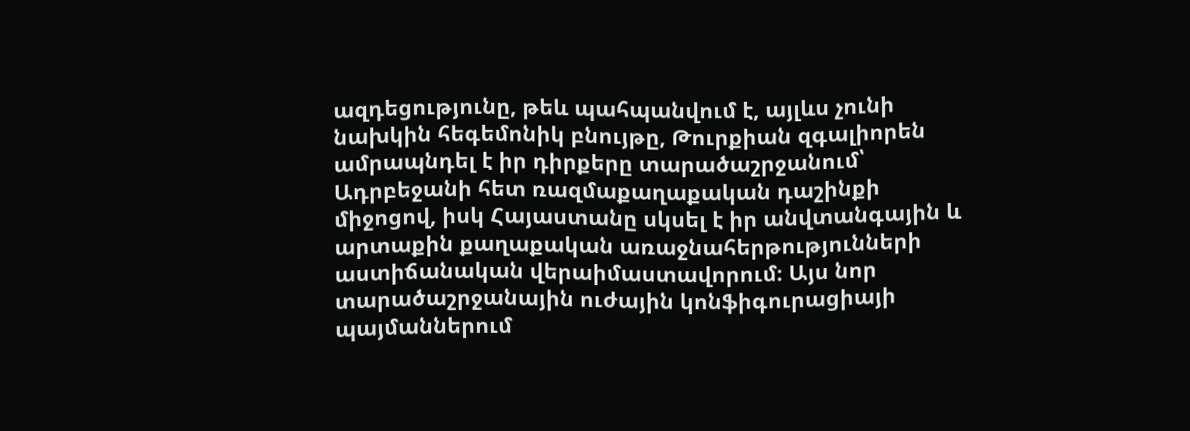ազդեցությունը, թեև պահպանվում է, այլևս չունի նախկին հեգեմոնիկ բնույթը, Թուրքիան զգալիորեն ամրապնդել է իր դիրքերը տարածաշրջանում՝ Ադրբեջանի հետ ռազմաքաղաքական դաշինքի միջոցով, իսկ Հայաստանը սկսել է իր անվտանգային և արտաքին քաղաքական առաջնահերթությունների աստիճանական վերաիմաստավորում։ Այս նոր տարածաշրջանային ուժային կոնֆիգուրացիայի պայմաններում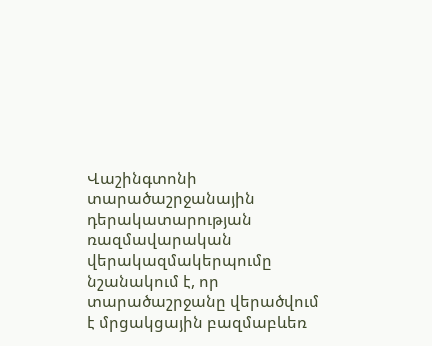Վաշինգտոնի տարածաշրջանային դերակատարության ռազմավարական վերակազմակերպումը նշանակում է, որ տարածաշրջանը վերածվում է մրցակցային բազմաբևեռ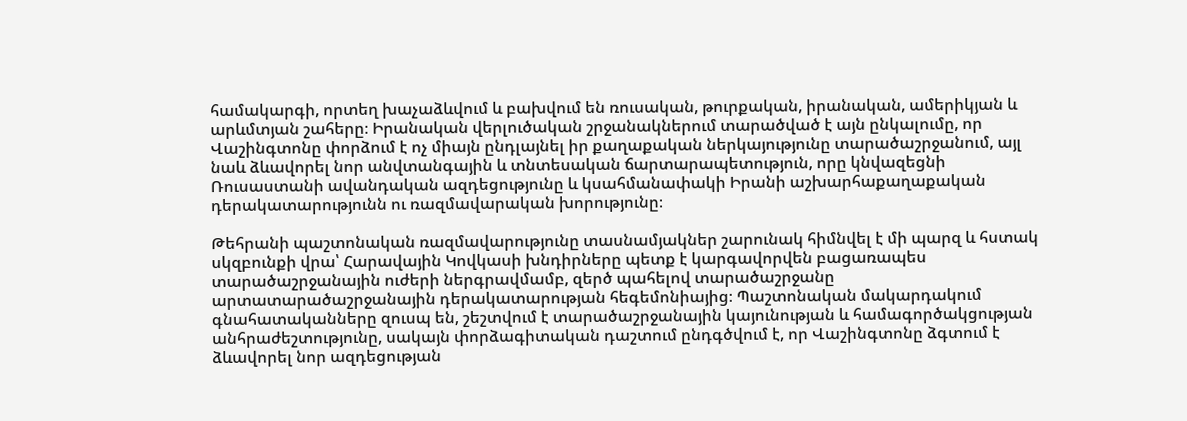համակարգի, որտեղ խաչաձևվում և բախվում են ռուսական, թուրքական, իրանական, ամերիկյան և արևմտյան շահերը։ Իրանական վերլուծական շրջանակներում տարածված է այն ընկալումը, որ Վաշինգտոնը փորձում է ոչ միայն ընդլայնել իր քաղաքական ներկայությունը տարածաշրջանում, այլ նաև ձևավորել նոր անվտանգային և տնտեսական ճարտարապետություն, որը կնվազեցնի Ռուսաստանի ավանդական ազդեցությունը և կսահմանափակի Իրանի աշխարհաքաղաքական դերակատարությունն ու ռազմավարական խորությունը։

Թեհրանի պաշտոնական ռազմավարությունը տասնամյակներ շարունակ հիմնվել է մի պարզ և հստակ սկզբունքի վրա՝ Հարավային Կովկասի խնդիրները պետք է կարգավորվեն բացառապես տարածաշրջանային ուժերի ներգրավմամբ, զերծ պահելով տարածաշրջանը արտատարածաշրջանային դերակատարության հեգեմոնիայից։ Պաշտոնական մակարդակում գնահատականները զուսպ են, շեշտվում է տարածաշրջանային կայունության և համագործակցության անհրաժեշտությունը, սակայն փորձագիտական դաշտում ընդգծվում է, որ Վաշինգտոնը ձգտում է ձևավորել նոր ազդեցության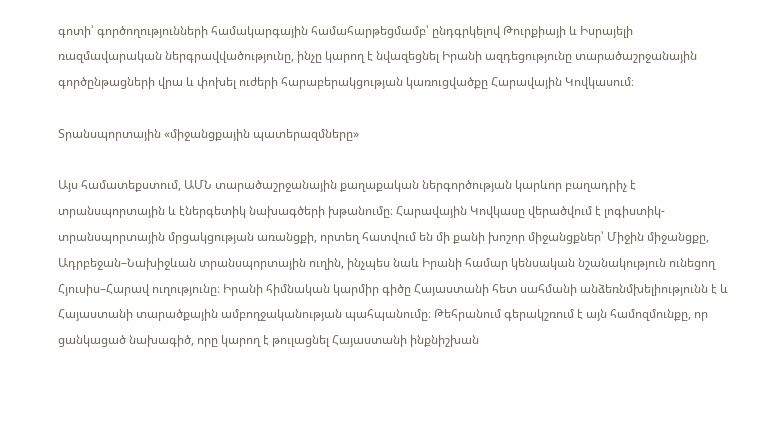գոտի՝ գործողությունների համակարգային համահարթեցմամբ՝ ընդգրկելով Թուրքիայի և Իսրայելի ռազմավարական ներգրավվածությունը, ինչը կարող է նվազեցնել Իրանի ազդեցությունը տարածաշրջանային գործընթացների վրա և փոխել ուժերի հարաբերակցության կառուցվածքը Հարավային Կովկասում։

Տրանսպորտային «միջանցքային պատերազմները»

Այս համատեքստում, ԱՄՆ տարածաշրջանային քաղաքական ներգործության կարևոր բաղադրիչ է տրանսպորտային և էներգետիկ նախագծերի խթանումը։ Հարավային Կովկասը վերածվում է լոգիստիկ-տրանսպորտային մրցակցության առանցքի, որտեղ հատվում են մի քանի խոշոր միջանցքներ՝ Միջին միջանցքը, Ադրբեջան–Նախիջևան տրանսպորտային ուղին, ինչպես նաև Իրանի համար կենսական նշանակություն ունեցող Հյուսիս–Հարավ ուղությունը։ Իրանի հիմնական կարմիր գիծը Հայաստանի հետ սահմանի անձեռնմխելիությունն է և Հայաստանի տարածքային ամբողջականության պահպանումը։ Թեհրանում գերակշռում է այն համոզմունքը, որ ցանկացած նախագիծ, որը կարող է թուլացնել Հայաստանի ինքնիշխան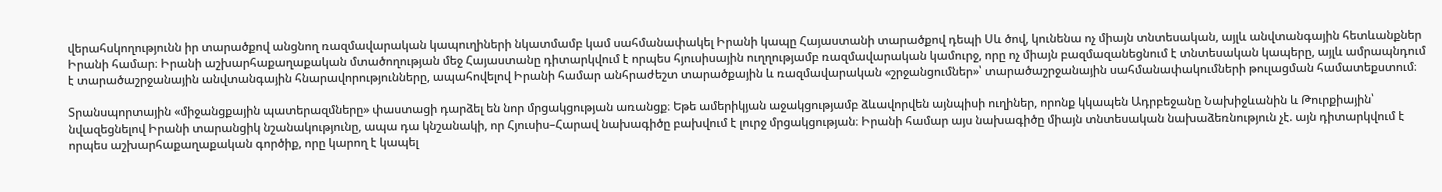վերահսկողությունն իր տարածքով անցնող ռազմավարական կապուղիների նկատմամբ կամ սահմանափակել Իրանի կապը Հայաստանի տարածքով դեպի Սև ծով, կունենա ոչ միայն տնտեսական, այլև անվտանգային հետևանքներ Իրանի համար։ Իրանի աշխարհաքաղաքական մտածողության մեջ Հայաստանը դիտարկվում է որպես հյուսիսային ուղղությամբ ռազմավարական կամուրջ, որը ոչ միայն բազմազանեցնում է տնտեսական կապերը, այլև ամրապնդում է տարածաշրջանային անվտանգային հնարավորությունները, ապահովելով Իրանի համար անհրաժեշտ տարածքային և ռազմավարական «շրջանցումներ»՝ տարածաշրջանային սահմանափակումների թուլացման համատեքստում։

Տրանսպորտային «միջանցքային պատերազմները» փաստացի դարձել են նոր մրցակցության առանցք։ Եթե ամերիկյան աջակցությամբ ձևավորվեն այնպիսի ուղիներ, որոնք կկապեն Ադրբեջանը Նախիջևանին և Թուրքիային՝ նվազեցնելով Իրանի տարանցիկ նշանակությունը, ապա դա կնշանակի, որ Հյուսիս–Հարավ նախագիծը բախվում է լուրջ մրցակցության։ Իրանի համար այս նախագիծը միայն տնտեսական նախաձեռնություն չէ. այն դիտարկվում է որպես աշխարհաքաղաքական գործիք, որը կարող է կապել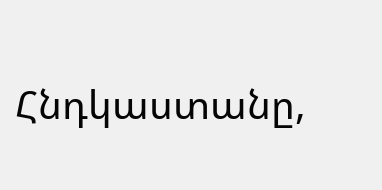Հնդկաստանը,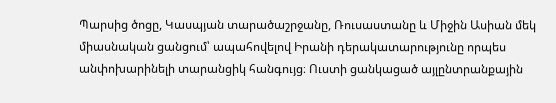Պարսից ծոցը, Կասպյան տարածաշրջանը, Ռուսաստանը և Միջին Ասիան մեկ միասնական ցանցում՝ ապահովելով Իրանի դերակատարությունը որպես անփոխարինելի տարանցիկ հանգույց։ Ուստի ցանկացած այլընտրանքային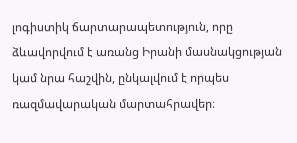լոգիստիկ ճարտարապետություն, որը ձևավորվում է առանց Իրանի մասնակցության կամ նրա հաշվին, ընկալվում է որպես ռազմավարական մարտահրավեր։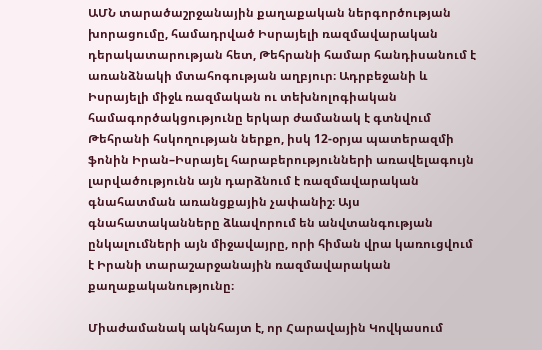ԱՄՆ տարածաշրջանային քաղաքական ներգործության խորացումը, համադրված Իսրայելի ռազմավարական դերակատարության հետ, Թեհրանի համար հանդիսանում է առանձնակի մտահոգության աղբյուր։ Ադրբեջանի և Իսրայելի միջև ռազմական ու տեխնոլոգիական համագործակցությունը երկար ժամանակ է գտնվում Թեհրանի հսկողության ներքո, իսկ 12-օրյա պատերազմի ֆոնին Իրան–Իսրայել հարաբերությունների առավելագույն լարվածությունն այն դարձնում է ռազմավարական գնահատման առանցքային չափանիշ։ Այս գնահատականները ձևավորում են անվտանգության ընկալումների այն միջավայրը, որի հիման վրա կառուցվում է Իրանի տարաշարջանային ռազմավարական քաղաքականությունը։

Միաժամանակ ակնհայտ է, որ Հարավային Կովկասում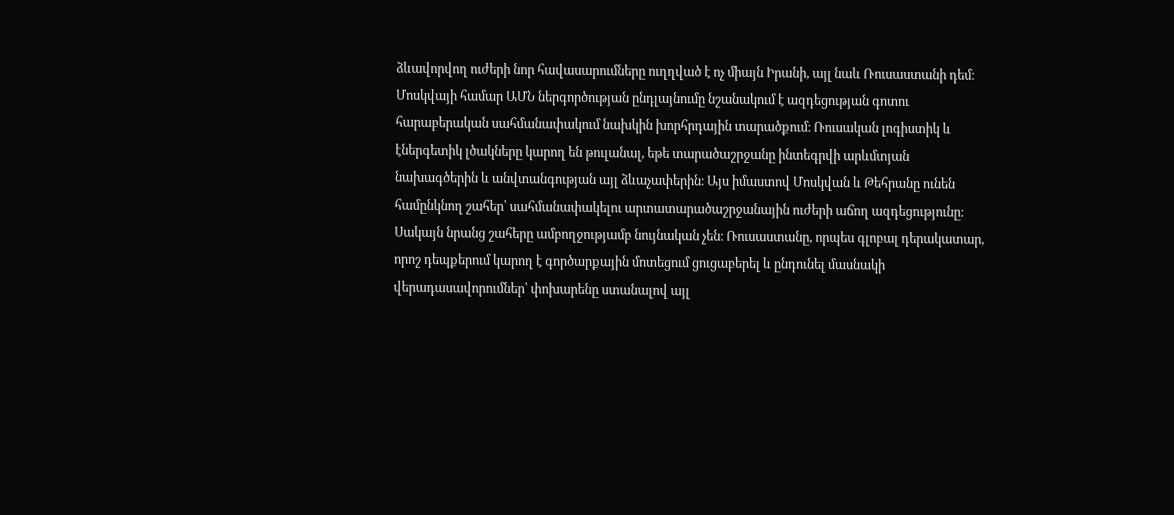ձևավորվող ուժերի նոր հավասարումները ուղղված է ոչ միայն Իրանի, այլ նաև Ռուսաստանի դեմ։ Մոսկվայի համար ԱՄՆ ներգործության ընդլայնումը նշանակում է ազդեցության գոտու հարաբերական սահմանափակում նախկին խորհրդային տարածքում։ Ռուսական լոգիստիկ և էներգետիկ լծակները կարող են թուլանալ, եթե տարածաշրջանը ինտեգրվի արևմտյան նախագծերին և անվտանգության այլ ձևաչափերին։ Այս իմաստով Մոսկվան և Թեհրանը ունեն համընկնող շահեր՝ սահմանափակելու արտատարածաշրջանային ուժերի աճող ազդեցությունը։ Սակայն նրանց շահերը ամբողջությամբ նույնական չեն։ Ռուսաստանը, որպես գլոբալ դերակատար, որոշ դեպքերում կարող է գործարքային մոտեցում ցուցաբերել և ընդունել մասնակի վերադասավորումներ՝ փոխարենը ստանալով այլ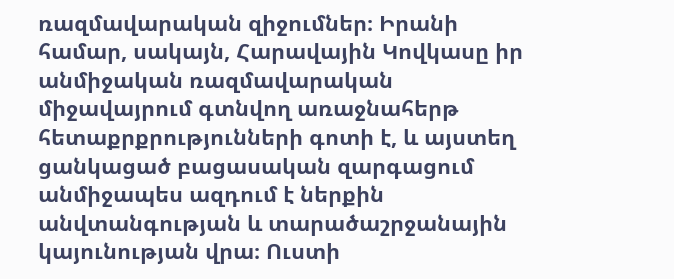ռազմավարական զիջումներ։ Իրանի համար, սակայն, Հարավային Կովկասը իր անմիջական ռազմավարական միջավայրում գտնվող առաջնահերթ հետաքրքրությունների գոտի է, և այստեղ ցանկացած բացասական զարգացում անմիջապես ազդում է ներքին անվտանգության և տարածաշրջանային կայունության վրա։ Ուստի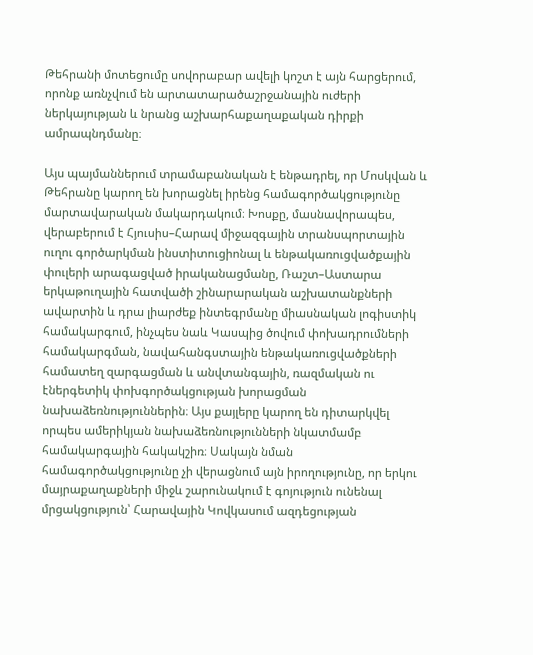Թեհրանի մոտեցումը սովորաբար ավելի կոշտ է այն հարցերում, որոնք առնչվում են արտատարածաշրջանային ուժերի ներկայության և նրանց աշխարհաքաղաքական դիրքի ամրապնդմանը։

Այս պայմաններում տրամաբանական է ենթադրել, որ Մոսկվան և Թեհրանը կարող են խորացնել իրենց համագործակցությունը մարտավարական մակարդակում։ Խոսքը, մասնավորապես, վերաբերում է Հյուսիս–Հարավ միջազգային տրանսպորտային ուղու գործարկման ինստիտուցիոնալ և ենթակառուցվածքային փուլերի արագացված իրականացմանը, Ռաշտ–Աստարա երկաթուղային հատվածի շինարարական աշխատանքների ավարտին և դրա լիարժեք ինտեգրմանը միասնական լոգիստիկ համակարգում, ինչպես նաև Կասպից ծովում փոխադրումների համակարգման, նավահանգստային ենթակառուցվածքների համատեղ զարգացման և անվտանգային, ռազմական ու էներգետիկ փոխգործակցության խորացման նախաձեռնություններին։ Այս քայլերը կարող են դիտարկվել որպես ամերիկյան նախաձեռնությունների նկատմամբ համակարգային հակակշիռ։ Սակայն նման համագործակցությունը չի վերացնում այն իրողությունը, որ երկու մայրաքաղաքների միջև շարունակում է գոյություն ունենալ մրցակցություն՝ Հարավային Կովկասում ազդեցության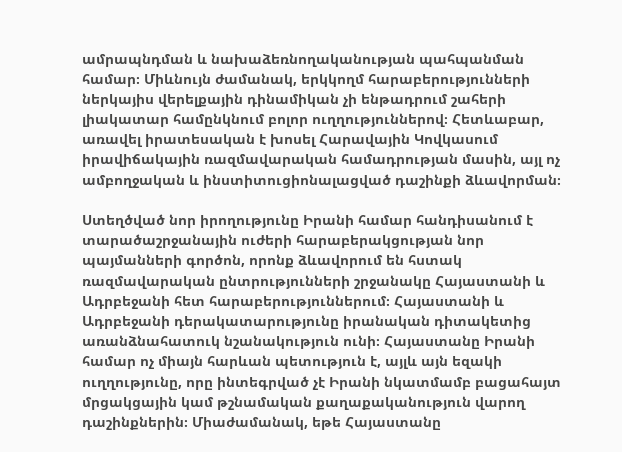ամրապնդման և նախաձեռնողականության պահպանման համար։ Միևնույն ժամանակ, երկկողմ հարաբերությունների ներկայիս վերելքային դինամիկան չի ենթադրում շահերի լիակատար համընկնում բոլոր ուղղություններով։ Հետևաբար, առավել իրատեսական է խոսել Հարավային Կովկասում իրավիճակային ռազմավարական համադրության մասին, այլ ոչ ամբողջական և ինստիտուցիոնալացված դաշինքի ձևավորման։

Ստեղծված նոր իրողությունը Իրանի համար հանդիսանում է տարածաշրջանային ուժերի հարաբերակցության նոր պայմանների գործոն, որոնք ձևավորում են հստակ ռազմավարական ընտրությունների շրջանակը Հայաստանի և Ադրբեջանի հետ հարաբերություններում։ Հայաստանի և Ադրբեջանի դերակատարությունը իրանական դիտակետից առանձնահատուկ նշանակություն ունի։ Հայաստանը Իրանի համար ոչ միայն հարևան պետություն է, այլև այն եզակի ուղղությունը, որը ինտեգրված չէ Իրանի նկատմամբ բացահայտ մրցակցային կամ թշնամական քաղաքականություն վարող դաշինքներին։ Միաժամանակ, եթե Հայաստանը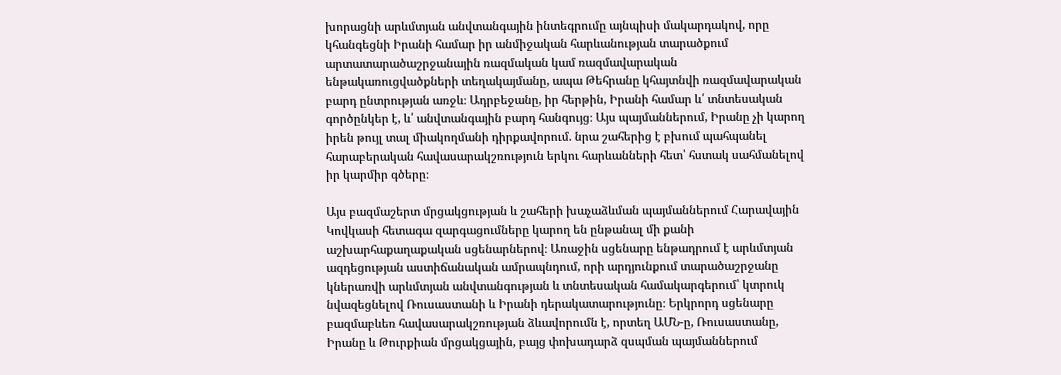խորացնի արևմտյան անվտանգային ինտեգրումը այնպիսի մակարդակով, որը կհանգեցնի Իրանի համար իր անմիջական հարևանության տարածքում արտատարածաշրջանային ռազմական կամ ռազմավարական ենթակառուցվածքների տեղակայմանը, ապա Թեհրանը կհայտնվի ռազմավարական բարդ ընտրության առջև։ Ադրբեջանը, իր հերթին, Իրանի համար և՛ տնտեսական գործընկեր է, և՛ անվտանգային բարդ հանգույց։ Այս պայմաններում, Իրանը չի կարող իրեն թույլ տալ միակողմանի դիրքավորում. նրա շահերից է բխում պահպանել հարաբերական հավասարակշռություն երկու հարևանների հետ՝ հստակ սահմանելով իր կարմիր գծերը։

Այս բազմաշերտ մրցակցության և շահերի խաչաձևման պայմաններում Հարավային Կովկասի հետագա զարգացումները կարող են ընթանալ մի քանի աշխարհաքաղաքական սցենարներով։ Առաջին սցենարը ենթադրում է արևմտյան ազդեցության աստիճանական ամրապնդում, որի արդյունքում տարածաշրջանը կներառվի արևմտյան անվտանգության և տնտեսական համակարգերում՝ կտրուկ նվազեցնելով Ռուսաստանի և Իրանի դերակատարությունը։ Երկրորդ սցենարը բազմաբևեռ հավասարակշռության ձևավորումն է, որտեղ ԱՄՆ-ը, Ռուսաստանը, Իրանը և Թուրքիան մրցակցային, բայց փոխադարձ զսպման պայմաններում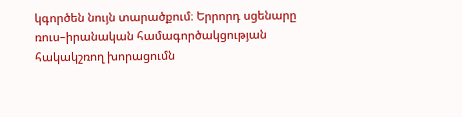կգործեն նույն տարածքում։ Երրորդ սցենարը ռուս–իրանական համագործակցության հակակշռող խորացումն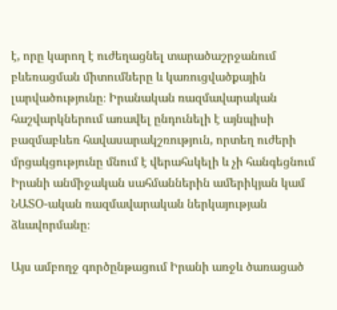է, որը կարող է ուժեղացնել տարածաշրջանում բևեռացման միտումները և կառուցվածքային լարվածությունը։ Իրանական ռազմավարական հաշվարկներում առավել ընդունելի է այնպիսի բազմաբևեռ հավասարակշռություն, որտեղ ուժերի մրցակցությունը մնում է վերահսկելի և չի հանգեցնում Իրանի անմիջական սահմաններին ամերիկյան կամ ՆԱՏՕ-ական ռազմավարական ներկայության ձևավորմանը։

Այս ամբողջ գործընթացում Իրանի առջև ծառացած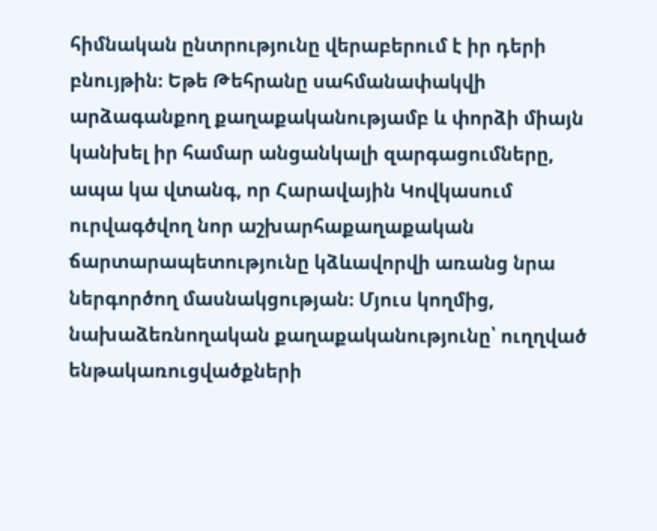հիմնական ընտրությունը վերաբերում է իր դերի բնույթին։ Եթե Թեհրանը սահմանափակվի արձագանքող քաղաքականությամբ և փորձի միայն կանխել իր համար անցանկալի զարգացումները, ապա կա վտանգ, որ Հարավային Կովկասում ուրվագծվող նոր աշխարհաքաղաքական ճարտարապետությունը կձևավորվի առանց նրա ներգործող մասնակցության։ Մյուս կողմից, նախաձեռնողական քաղաքականությունը՝ ուղղված ենթակառուցվածքների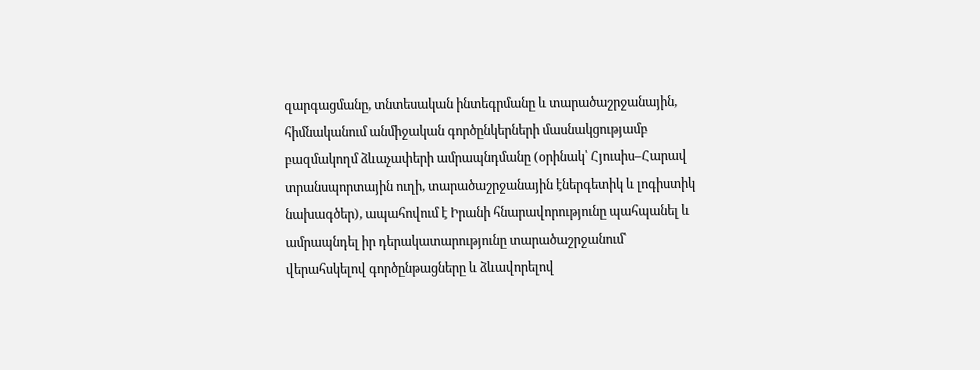զարգացմանը, տնտեսական ինտեգրմանը և տարածաշրջանային, հիմնականում անմիջական գործընկերների մասնակցությամբ բազմակողմ ձևաչափերի ամրապնդմանը (օրինակ՝ Հյուսիս–Հարավ տրանսպորտային ուղի, տարածաշրջանային էներգետիկ և լոգիստիկ նախագծեր), ապահովում է Իրանի հնարավորությունը պահպանել և ամրապնդել իր դերակատարությունը տարածաշրջանում՝ վերահսկելով գործընթացները և ձևավորելով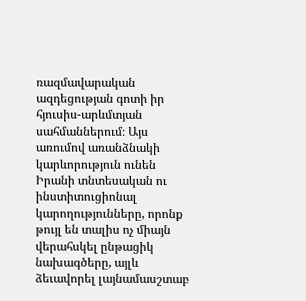ռազմավարական ազդեցության գոտի իր հյուսիս-արևմտյան սահմաններում։ Այս առումով առանձնակի կարևորություն ունեն Իրանի տնտեսական ու ինստիտուցիոնալ կարողությունները, որոնք թույլ են տալիս ոչ միայն վերահսկել ընթացիկ նախագծերը, այլև ձեւավորել լայնամասշտաբ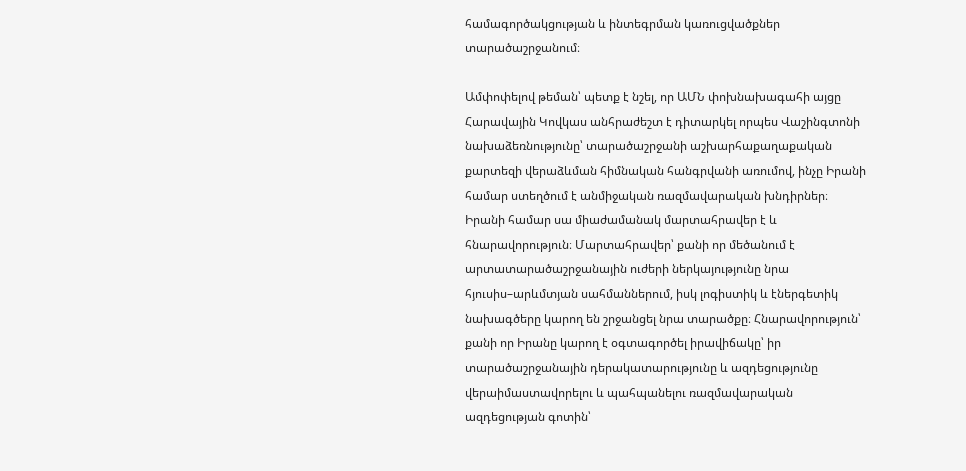համագործակցության և ինտեգրման կառուցվածքներ տարածաշրջանում։

Ամփոփելով թեման՝ պետք է նշել, որ ԱՄՆ փոխնախագահի այցը Հարավային Կովկաս անհրաժեշտ է դիտարկել որպես Վաշինգտոնի նախաձեռնությունը՝ տարածաշրջանի աշխարհաքաղաքական քարտեզի վերաձևման հիմնական հանգրվանի առումով, ինչը Իրանի համար ստեղծում է անմիջական ռազմավարական խնդիրներ։ Իրանի համար սա միաժամանակ մարտահրավեր է և հնարավորություն։ Մարտահրավեր՝ քանի որ մեծանում է արտատարածաշրջանային ուժերի ներկայությունը նրա հյուսիս–արևմտյան սահմաններում, իսկ լոգիստիկ և էներգետիկ նախագծերը կարող են շրջանցել նրա տարածքը։ Հնարավորություն՝ քանի որ Իրանը կարող է օգտագործել իրավիճակը՝ իր տարածաշրջանային դերակատարությունը և ազդեցությունը վերաիմաստավորելու և պահպանելու ռազմավարական ազդեցության գոտին՝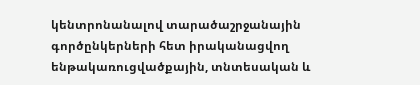կենտրոնանալով տարածաշրջանային գործընկերների հետ իրականացվող ենթակառուցվածքային, տնտեսական և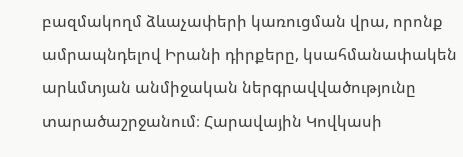բազմակողմ ձևաչափերի կառուցման վրա, որոնք ամրապնդելով Իրանի դիրքերը, կսահմանափակեն արևմտյան անմիջական ներգրավվածությունը տարածաշրջանում։ Հարավային Կովկասի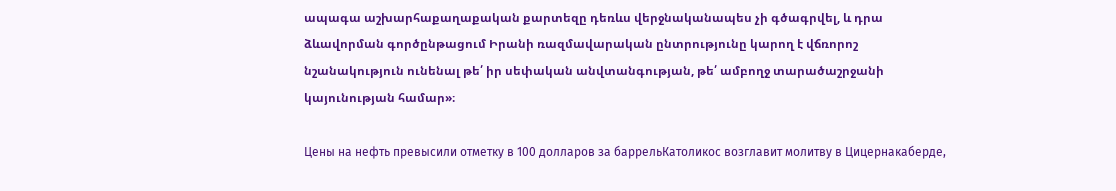ապագա աշխարհաքաղաքական քարտեզը դեռևս վերջնականապես չի գծագրվել, և դրա ձևավորման գործընթացում Իրանի ռազմավարական ընտրությունը կարող է վճռորոշ նշանակություն ունենալ թե՛ իր սեփական անվտանգության, թե՛ ամբողջ տարածաշրջանի կայունության համար»։

Цены на нефть превысили отметку в 100 долларов за баррельКатоликос возглавит молитву в Цицернакаберде,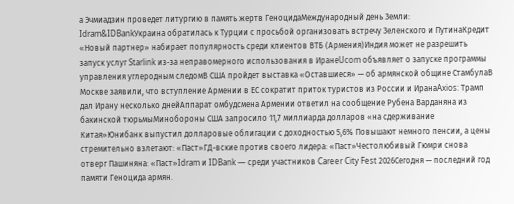а Эчмиадзин проведет литургию в память жертв ГеноцидаМеждународный день Земли: Idram&IDBankУкраина обратилась к Турции с просьбой организовать встречу Зеленского и ПутинаКредит «Новый партнер» набирает популярность среди клиентов ВТБ (Армения)Индия может не разрешить запуск услуг Starlink из-за неправомерного использования в ИранеUcom объявляет о запуске программы управления углеродным следомВ США пройдет выставка «Оставшиеся» — об армянской общине СтамбулаВ Москве заявили, что вступление Армении в ЕС сократит приток туристов из России и ИранаAxios: Трамп дал Ирану несколько днейАппарат омбудсмена Армении ответил на сообщение Рубена Варданяна из бакинской тюрьмыМинобороны США запросило 11,7 миллиарда долларов «на сдерживание Китая»Юнибанк выпустил долларовые облигации с доходностью 5,6% Повышают немного пенсии, а цены стремительно взлетают: «Паст»ГД-вские против своего лидера: «Паст»Честолюбивый Гюмри снова отверг Пашиняна: «Паст»Idram и IDBank — среди участников Career City Fest 2026Сегодня — последний год памяти Геноцида армян.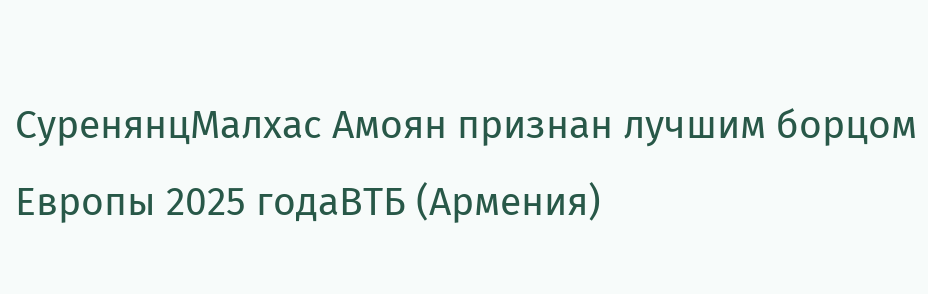СуренянцМалхас Амоян признан лучшим борцом Европы 2025 годаВТБ (Армения)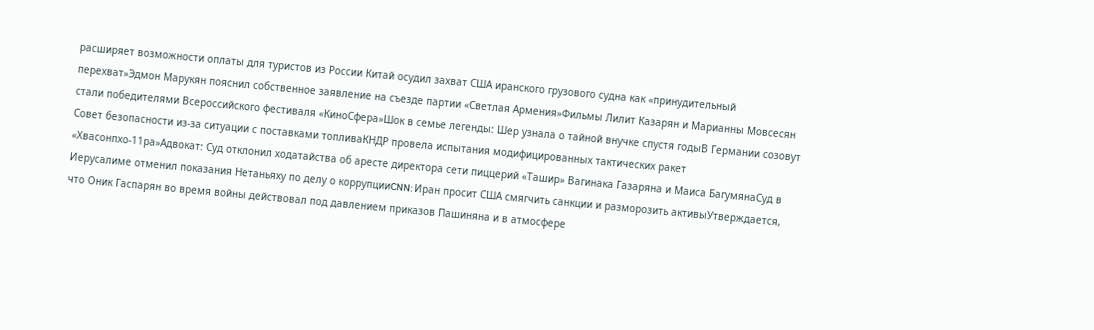расширяет возможности оплаты для туристов из России Китай осудил захват США иранского грузового судна как «принудительный перехват»Эдмон Марукян пояснил собственное заявление на съезде партии «Светлая Армения»Фильмы Лилит Казарян и Марианны Мовсесян стали победителями Всероссийского фестиваля «КиноСфера»Шок в семье легенды: Шер узнала о тайной внучке спустя годыВ Германии созовут Совет безопасности из-за ситуации с поставками топливаКНДР провела испытания модифицированных тактических ракет «Хвасонпхо-11ра»Адвокат: Суд отклонил ходатайства об аресте директора сети пиццерий «Ташир» Вагинака Газаряна и Маиса БагумянаСуд в Иерусалиме отменил показания Нетаньяху по делу о коррупцииCNN: Иран просит США смягчить санкции и разморозить активыУтверждается, что Оник Гаспарян во время войны действовал под давлением приказов Пашиняна и в атмосфере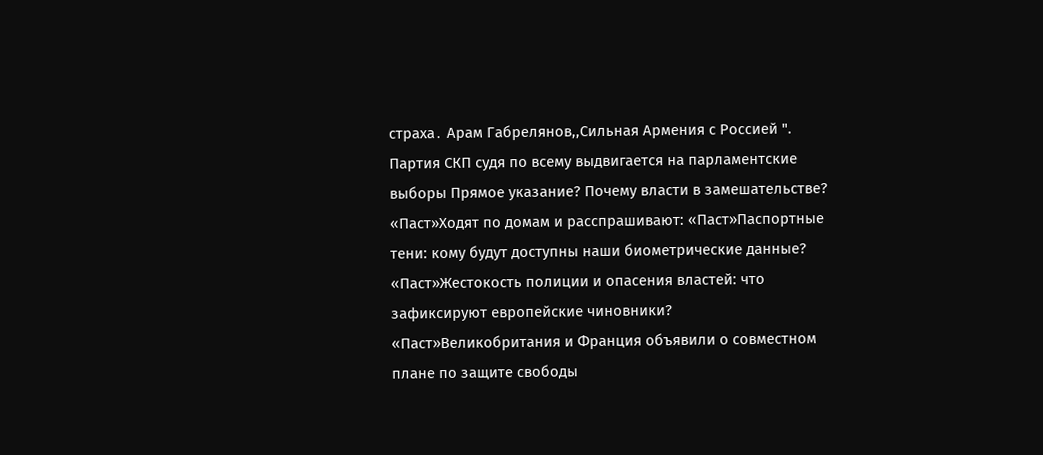страха․ Арам Габрелянов,,Сильная Армения с Россией ". Партия СКП судя по всему выдвигается на парламентские выборы Прямое указание? Почему власти в замешательстве? «Паст»Ходят по домам и расспрашивают: «Паст»Паспортные тени: кому будут доступны наши биометрические данные? «Паст»Жестокость полиции и опасения властей: что зафиксируют европейские чиновники? «Паст»Великобритания и Франция объявили о совместном плане по защите свободы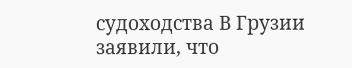судоходства В Грузии заявили, что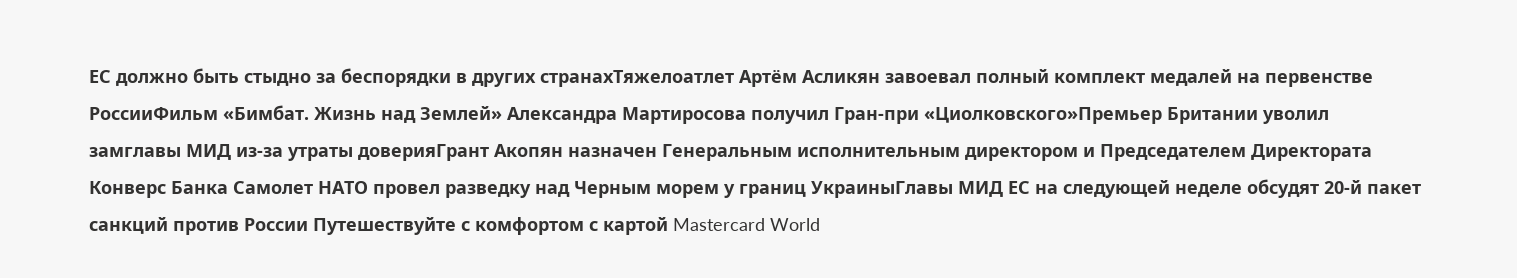ЕС должно быть стыдно за беспорядки в других странахТяжелоатлет Артём Асликян завоевал полный комплект медалей на первенстве РоссииФильм «Бимбат. Жизнь над Землей» Александра Мартиросова получил Гран-при «Циолковского»Премьер Британии уволил замглавы МИД из-за утраты доверияГрант Акопян назначен Генеральным исполнительным директором и Председателем Директората Конверс Банка Самолет НАТО провел разведку над Черным морем у границ УкраиныГлавы МИД ЕС на следующей неделе обсудят 20-й пакет санкций против России Путешествуйте с комфортом с картой Mastercard World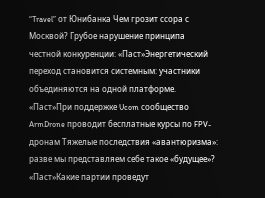“Travel” от Юнибанка Чем грозит ссора с Москвой? Грубое нарушение принципа честной конкуренции: «Паст»Энергетический переход становится системным: участники объединяются на одной платформе. «Паст»При поддержке Ucom сообщество ArmDrone проводит бесплатные курсы по FPV-дронам Тяжелые последствия «авантюризма»: разве мы представляем себе такое «будущее»? «Паст»Какие партии проведут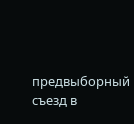предвыборный съезд в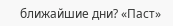ближайшие дни? «Паст»